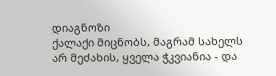დიაგნოზი
ქალაქი მიცნობს, მაგრამ სახელს არ მეძახის, ყველა ჭკვიანია - და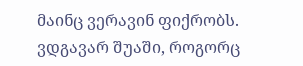მაინც ვერავინ ფიქრობს. ვდგავარ შუაში, როგორც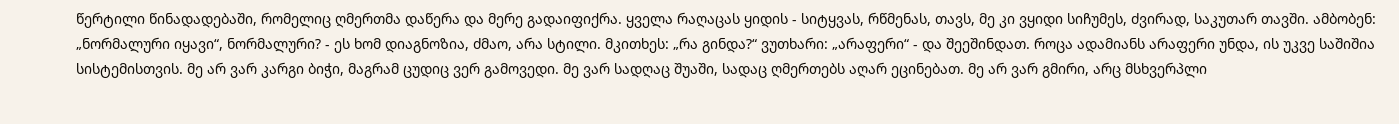წერტილი წინადადებაში, რომელიც ღმერთმა დაწერა და მერე გადაიფიქრა. ყველა რაღაცას ყიდის - სიტყვას, რწმენას, თავს, მე კი ვყიდი სიჩუმეს, ძვირად, საკუთარ თავში. ამბობენ: „ნორმალური იყავი“, ნორმალური? - ეს ხომ დიაგნოზია, ძმაო, არა სტილი. მკითხეს: „რა გინდა?“ ვუთხარი: „არაფერი“ - და შეეშინდათ. როცა ადამიანს არაფერი უნდა, ის უკვე საშიშია სისტემისთვის. მე არ ვარ კარგი ბიჭი, მაგრამ ცუდიც ვერ გამოვედი. მე ვარ სადღაც შუაში, სადაც ღმერთებს აღარ ეცინებათ. მე არ ვარ გმირი, არც მსხვერპლი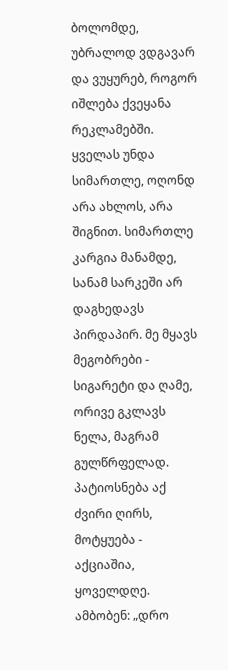ბოლომდე, უბრალოდ ვდგავარ და ვუყურებ, როგორ იშლება ქვეყანა რეკლამებში. ყველას უნდა სიმართლე, ოღონდ არა ახლოს, არა შიგნით. სიმართლე კარგია მანამდე, სანამ სარკეში არ დაგხედავს პირდაპირ. მე მყავს მეგობრები - სიგარეტი და ღამე, ორივე გკლავს ნელა, მაგრამ გულწრფელად. პატიოსნება აქ ძვირი ღირს, მოტყუება - აქციაშია, ყოველდღე. ამბობენ: „დრო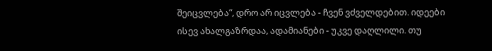შეიცვლება“, დრო არ იცვლება - ჩვენ ვძველდებით. იდეები ისევ ახალგაზრდაა, ადამიანები - უკვე დაღლილი. თუ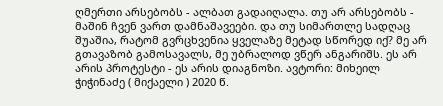ღმერთი არსებობს - ალბათ გადაიღალა. თუ არ არსებობს - მაშინ ჩვენ ვართ დამნაშავეები. და თუ სიმართლე სადღაც შუაშია, რატომ გვრცხვენია ყველაზე მეტად სწორედ იქ? მე არ გთავაზობ გამოსავალს, მე უბრალოდ ვწერ ანგარიშს. ეს არ არის პროტესტი - ეს არის დიაგნოზი. ავტორი: მიხეილ ჭიჭინაძე ( მიქაელი ) 2020 წ.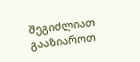შეგიძლიათ გააზიაროთ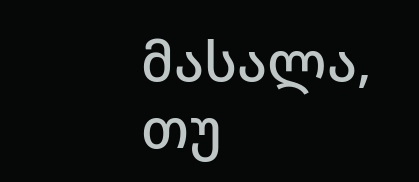მასალა, თუ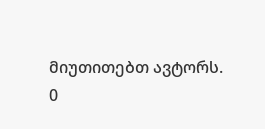მიუთითებთ ავტორს.
0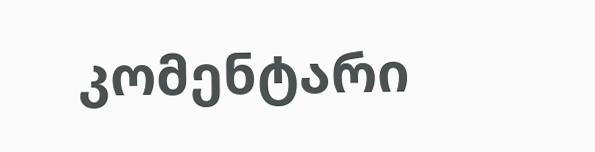კომენტარი